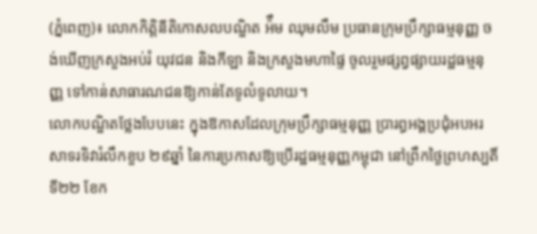(ភ្នំពេញ)៖ លោកកិត្តិនីតិកោសលបណ្ឌិត អ៉ឹម ឈុមលឹម ប្រធានក្រុមប្រឹក្សាធម្មនុញ្ញ ចង់ឃើញក្រសួងអប់រំ យុវជន និងកីឡា និងក្រសួងមហាផ្ទៃ ចូលរួមផ្សព្វផ្សាយរដ្ឋធម្មនុញ្ញ ទៅកាន់សាធារណជនឱ្យកាន់តែទូលំទូលាយ។
លោកបណ្ឌិតថ្លែងបែបនេះ ក្នុងឱកាសដែលក្រុមប្រឹក្សាធម្មនុញ្ញ ប្រារព្ធអង្គប្រជុំអបអរសាទរទិវារំលឹកខួប ២៩ឆ្នាំ នៃការប្រកាសឱ្យប្រើរដ្ឋធម្មនុញ្ញកម្ពុជា នៅព្រឹកថ្ងៃព្រហស្បតិ៍ ទី២២ ខែក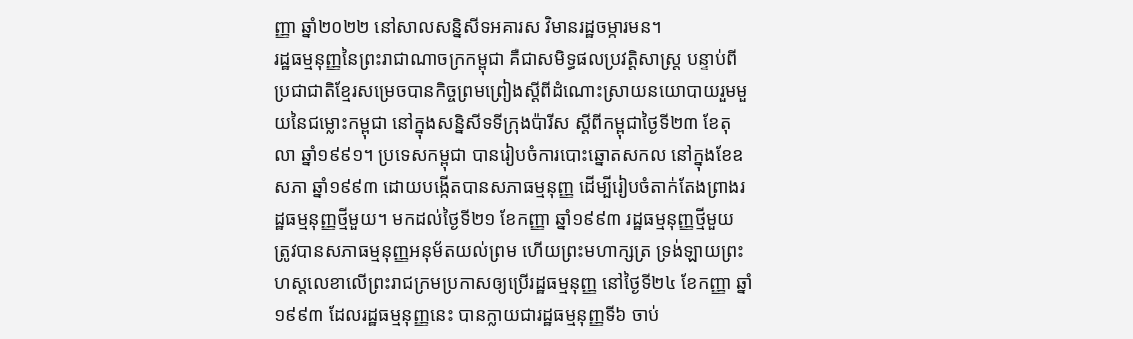ញ្ញា ឆ្នាំ២០២២ នៅសាលសន្និសីទអគារស វិមានរដ្ឋចម្ការមន។
រដ្ឋធម្មនុញ្ញនៃព្រះរាជាណាចក្រកម្ពុជា គឺជាសមិទ្ធផលប្រវត្តិសាស្ត្រ បន្ទាប់ពីប្រជាជាតិខ្មែរសម្រេចបានកិច្ចព្រមព្រៀងស្ដីពីដំណោះស្រាយនយោបាយរួមមួយនៃជម្លោះកម្ពុជា នៅក្នុងសន្និសីទទីក្រុងប៉ារីស ស្តីពីកម្ពុជាថ្ងៃទី២៣ ខែតុលា ឆ្នាំ១៩៩១។ ប្រទេសកម្ពុជា បានរៀបចំការបោះឆ្នោតសកល នៅក្នុងខែឧសភា ឆ្នាំ១៩៩៣ ដោយបង្កើតបានសភាធម្មនុញ្ញ ដើម្បីរៀបចំតាក់តែងព្រាងរដ្ឋធម្មនុញ្ញថ្មីមួយ។ មកដល់ថ្ងៃទី២១ ខែកញ្ញា ឆ្នាំ១៩៩៣ រដ្ឋធម្មនុញ្ញថ្មីមួយ ត្រូវបានសភាធម្មនុញ្ញអនុម័តយល់ព្រម ហើយព្រះមហាក្សត្រ ទ្រង់ឡាយព្រះហស្តលេខាលើព្រះរាជក្រមប្រកាសឲ្យប្រើរដ្ឋធម្មនុញ្ញ នៅថ្ងៃទី២៤ ខែកញ្ញា ឆ្នាំ១៩៩៣ ដែលរដ្ឋធម្មនុញ្ញនេះ បានក្លាយជារដ្ឋធម្មនុញ្ញទី៦ ចាប់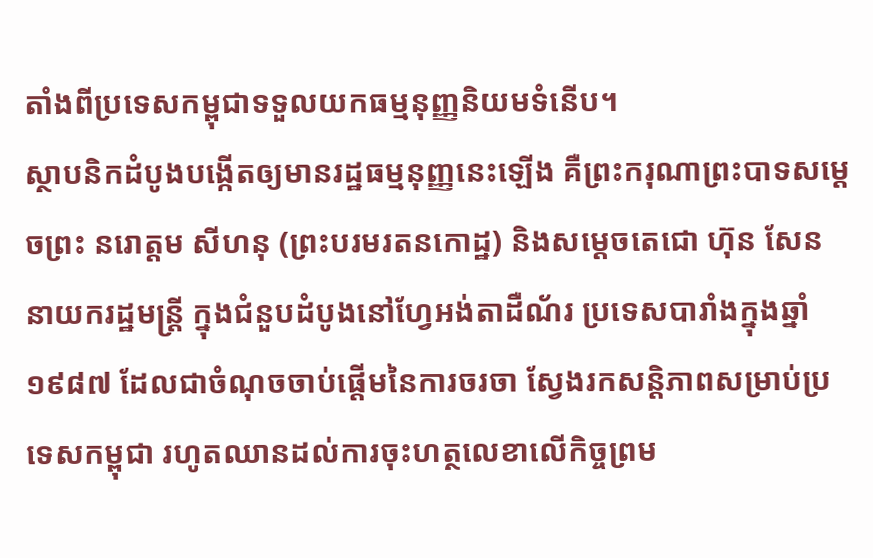តាំងពីប្រទេសកម្ពុជាទទួលយកធម្មនុញ្ញនិយមទំនើប។
ស្ថាបនិកដំបូងបង្កើតឲ្យមានរដ្ឋធម្មនុញ្ញនេះឡើង គឺព្រះករុណាព្រះបាទសម្តេចព្រះ នរោត្តម សីហនុ (ព្រះបរមរតនកោដ្ឋ) និងសម្តេចតេជោ ហ៊ុន សែន នាយករដ្ឋមន្ត្រី ក្នុងជំនួបដំបូងនៅហ្វែអង់តាដឺណ័រ ប្រទេសបារាំងក្នុងឆ្នាំ១៩៨៧ ដែលជាចំណុចចាប់ផ្តើមនៃការចរចា ស្វែងរកសន្តិភាពសម្រាប់ប្រទេសកម្ពុជា រហូតឈានដល់ការចុះហត្ថលេខាលើកិច្ចព្រម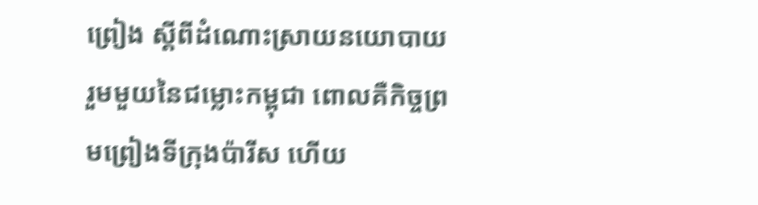ព្រៀង ស្ដីពីដំណោះស្រាយនយោបាយរួមមួយនៃជម្លោះកម្ពុជា ពោលគឺកិច្ចព្រមព្រៀងទីក្រុងប៉ារីស ហើយ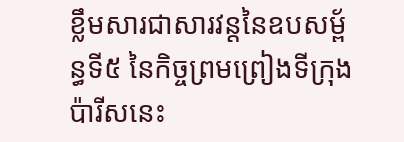ខ្លឹមសារជាសារវន្តនៃឧបសម្ព័ន្ធទី៥ នៃកិច្ចព្រមព្រៀងទីក្រុងប៉ារីសនេះ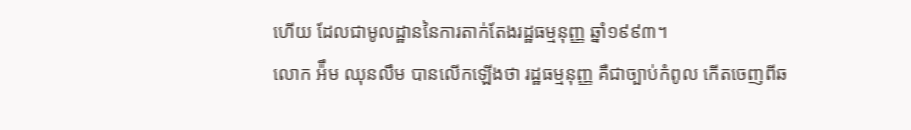ហើយ ដែលជាមូលដ្ឋាននៃការតាក់តែងរដ្ឋធម្មនុញ្ញ ឆ្នាំ១៩៩៣។
លោក អ៉ឹម ឈុនលឹម បានលើកឡើងថា រដ្ឋធម្មនុញ្ញ គឺជាច្បាប់កំពូល កើតចេញពីឆ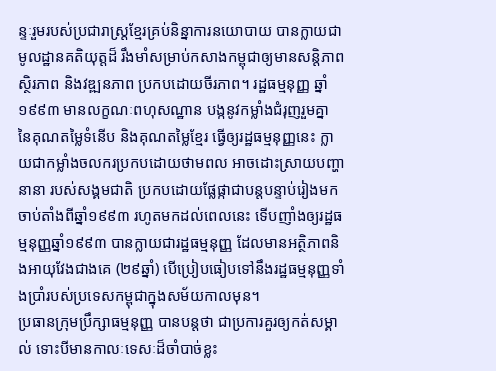ន្ទៈរួមរបស់ប្រជារាស្ត្រខ្មែរគ្រប់និន្នាការនយោបាយ បានក្លាយជាមូលដ្ឋានគតិយុត្តដ៏ រឹងមាំសម្រាប់កសាងកម្ពុជាឲ្យមានសន្តិភាព ស្ថិរភាព និងវឌ្ឍនភាព ប្រកបដោយចីរភាព។ រដ្ឋធម្មនុញ្ញ ឆ្នាំ១៩៩៣ មានលក្ខណៈពហុសណ្ឋាន បង្កនូវកម្លាំងជំរុញរួមគ្នា នៃគុណតម្លៃទំនើប និងគុណតម្លៃខ្មែរ ធ្វើឲ្យរដ្ឋធម្មនុញ្ញនេះ ក្លាយជាកម្លាំងចលករប្រកបដោយថាមពល អាចដោះស្រាយបញ្ហានានា របស់សង្គមជាតិ ប្រកបដោយផ្លែផ្កាជាបន្តបន្ទាប់រៀងមក ចាប់តាំងពីឆ្នាំ១៩៩៣ រហូតមកដល់ពេលនេះ ទើបញាំងឲ្យរដ្ឋធម្មនុញ្ញឆ្នាំ១៩៩៣ បានក្លាយជារដ្ឋធម្មនុញ្ញ ដែលមានអត្ថិភាពនិងអាយុវែងជាងគេ (២៩ឆ្នាំ) បើប្រៀបធៀបទៅនឹងរដ្ឋធម្មនុញ្ញទាំងប្រាំរបស់ប្រទេសកម្ពុជាក្នុងសម័យកាលមុន។
ប្រធានក្រុមប្រឹក្សាធម្មនុញ្ញ បានបន្តថា ជាប្រការគួរឲ្យកត់សម្គាល់ ទោះបីមានកាលៈទេសៈដ៏ចាំបាច់ខ្លះ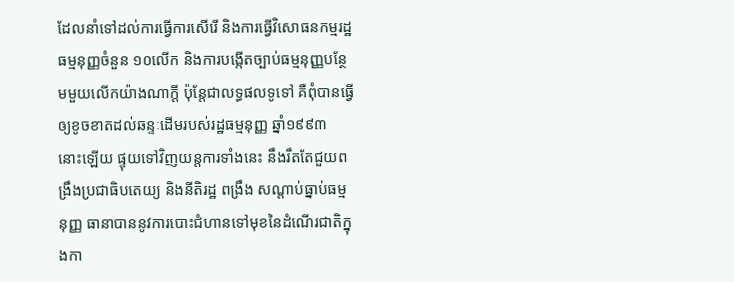ដែលនាំទៅដល់ការធ្វើការសើរើ និងការធ្វើវិសោធនកម្មរដ្ឋធម្មនុញ្ញចំនួន ១០លើក និងការបង្កើតច្បាប់ធម្មនុញ្ញបន្ថែមមួយលើកយ៉ាងណាក្តី ប៉ុន្តែជាលទ្ធផលទូទៅ គឺពុំបានធ្វើឲ្យខូចខាតដល់ឆន្ទៈដើមរបស់រដ្ឋធម្មនុញ្ញ ឆ្នាំ១៩៩៣ នោះឡើយ ផ្ទុយទៅវិញយន្តការទាំងនេះ នឹងរឹតតែជួយពង្រឹងប្រជាធិបតេយ្យ និងនីតិរដ្ឋ ពង្រឹង សណ្តាប់ធ្នាប់ធម្មនុញ្ញ ធានាបាននូវការបោះជំហានទៅមុខនៃដំណើរជាតិក្នុងកា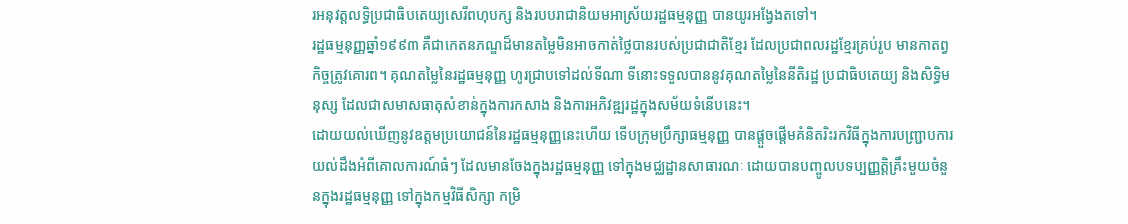រអនុវត្តលទ្ធិប្រជាធិបតេយ្យសេរីពហុបក្ស និងរបបរាជានិយមអាស្រ័យរដ្ឋធម្មនុញ្ញ បានយូរអង្វែងតទៅ។
រដ្ឋធម្មនុញ្ញឆ្នាំ១៩៩៣ គឺជាកេតនភណ្ឌដ៏មានតម្លៃមិនអាចកាត់ថ្លៃបានរបស់ប្រជាជាតិខ្មែរ ដែលប្រជាពលរដ្ឋខ្មែរគ្រប់រូប មានកាតព្វកិច្ចត្រូវគោរព។ គុណតម្លៃនៃរដ្ឋធម្មនុញ្ញ ហូរជ្រាបទៅដល់ទីណា ទីនោះទទួលបាននូវគុណតម្លៃនៃនីតិរដ្ឋ ប្រជាធិបតេយ្យ និងសិទ្ធិមនុស្ស ដែលជាសមាសធាតុសំខាន់ក្នុងការកសាង និងការអភិវឌ្ឍរដ្ឋក្នុងសម័យទំនើបនេះ។
ដោយយល់ឃើញនូវឧត្តមប្រយោជន៍នៃរដ្ឋធម្មនុញ្ញនេះហើយ ទើបក្រុមប្រឹក្សាធម្មនុញ្ញ បានផ្តួចផ្តើមគំនិតរិះរកវិធីក្នុងការបញ្ជ្រាបការយល់ដឹងអំពីគោលការណ៍ធំៗ ដែលមានចែងក្នុងរដ្ឋធម្មនុញ្ញ ទៅក្នុងមជ្ឈដ្ឋានសាធារណៈ ដោយបានបញ្ចូលបទប្បញ្ញត្តិគ្រឹះមួយចំនួនក្នុងរដ្ឋធម្មនុញ្ញ ទៅក្នុងកម្មវិធីសិក្សា កម្រិ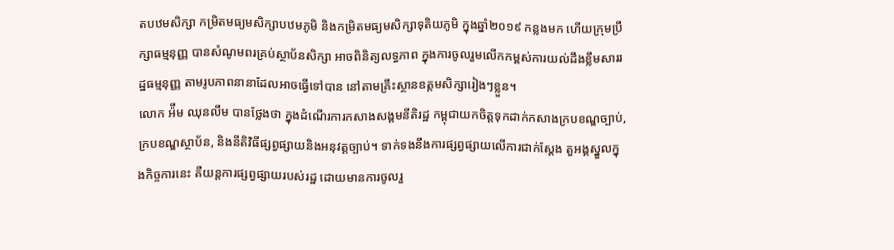តបឋមសិក្សា កម្រិតមធ្យមសិក្សាបឋមភូមិ និងកម្រិតមធ្យមសិក្សាទុតិយភូមិ ក្នុងឆ្នាំ២០១៩ កន្លងមក ហើយក្រុមប្រឹក្សាធម្មនុញ្ញ បានសំណូមពរគ្រប់ស្ថាប័នសិក្សា អាចពិនិត្យលទ្ធភាព ក្នុងការចូលរួមលើកកម្ពស់ការយល់ដឹងខ្លឹមសាររដ្ឋធម្មនុញ្ញ តាមរូបភាពនានាដែលអាចធ្វើទៅបាន នៅតាមគ្រឹះស្ថានឧត្តមសិក្សារៀងៗខ្លួន។
លោក អ៉ឹម ឈុនលឹម បានថ្លែងថា ក្នុងដំណើរការកសាងសង្គមនីតិរដ្ឋ កម្ពុជាយកចិត្តទុកដាក់កសាងក្របខណ្ឌច្បាប់, ក្របខណ្ឌស្ថាប័ន, និងនីតិវិធីផ្សព្វផ្សាយនិងអនុវត្តច្បាប់។ ទាក់ទងនឹងការផ្សព្វផ្សាយលើការជាក់ស្ដែង តួអង្គស្នួលក្នុងកិច្ចការនេះ គឺយន្តការផ្សព្វផ្សាយរបស់រដ្ឋ ដោយមានការចូលរួ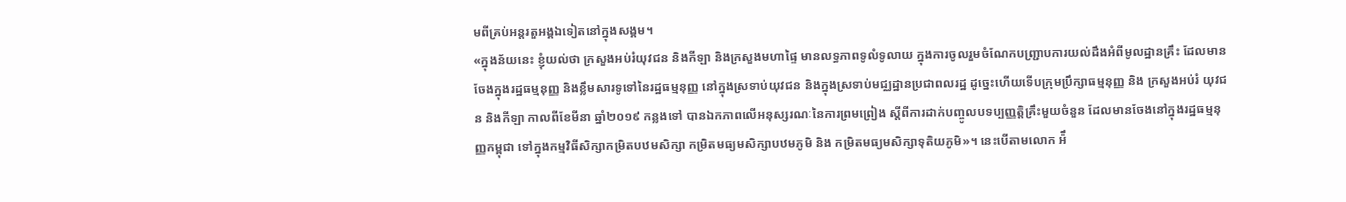មពីគ្រប់អន្តរតួអង្គឯទៀតនៅក្នុងសង្គម។
«ក្នុងន័យនេះ ខ្ញុំយល់ថា ក្រសួងអប់រំយុវជន និងកីឡា និងក្រសួងមហាផ្ទៃ មានលទ្ធភាពទូលំទូលាយ ក្នុងការចូលរួមចំណែកបញ្ជ្រាបការយល់ដឹងអំពីមូលដ្ឋានគ្រឹះ ដែលមានចែងក្នុងរដ្ឋធម្មនុញ្ញ និងខ្លឹមសារទូទៅនៃរដ្ឋធម្មនុញ្ញ នៅក្នុងស្រទាប់យុវជន និងក្នុងស្រទាប់មជ្ឈដ្ឋានប្រជាពលរដ្ឋ ដូច្នេះហើយទើបក្រុមប្រឹក្សាធម្មនុញ្ញ និង ក្រសួងអប់រំ យុវជន និងកីឡា កាលពីខែមីនា ឆ្នាំ២០១៩ កន្លងទៅ បានឯកភាពលើអនុស្សរណៈនៃការព្រមព្រៀង ស្តីពីការដាក់បញ្ចូលបទប្បញ្ញត្តិគ្រឹះមួយចំនួន ដែលមានចែងនៅក្នុងរដ្ឋធម្មនុញ្ញកម្ពុជា ទៅក្នុងកម្មវិធីសិក្សាកម្រិតបឋមសិក្សា កម្រិតមធ្យមសិក្សាបឋមភូមិ និង កម្រិតមធ្យមសិក្សាទុតិយភូមិ»។ នេះបើតាមលោក អ៉ឹ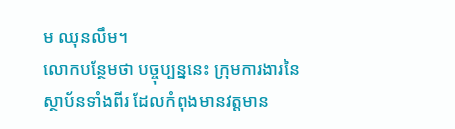ម ឈុនលឹម។
លោកបន្ថែមថា បច្ចុប្បន្ននេះ ក្រុមការងារនៃស្ថាប័នទាំងពីរ ដែលកំពុងមានវត្តមាន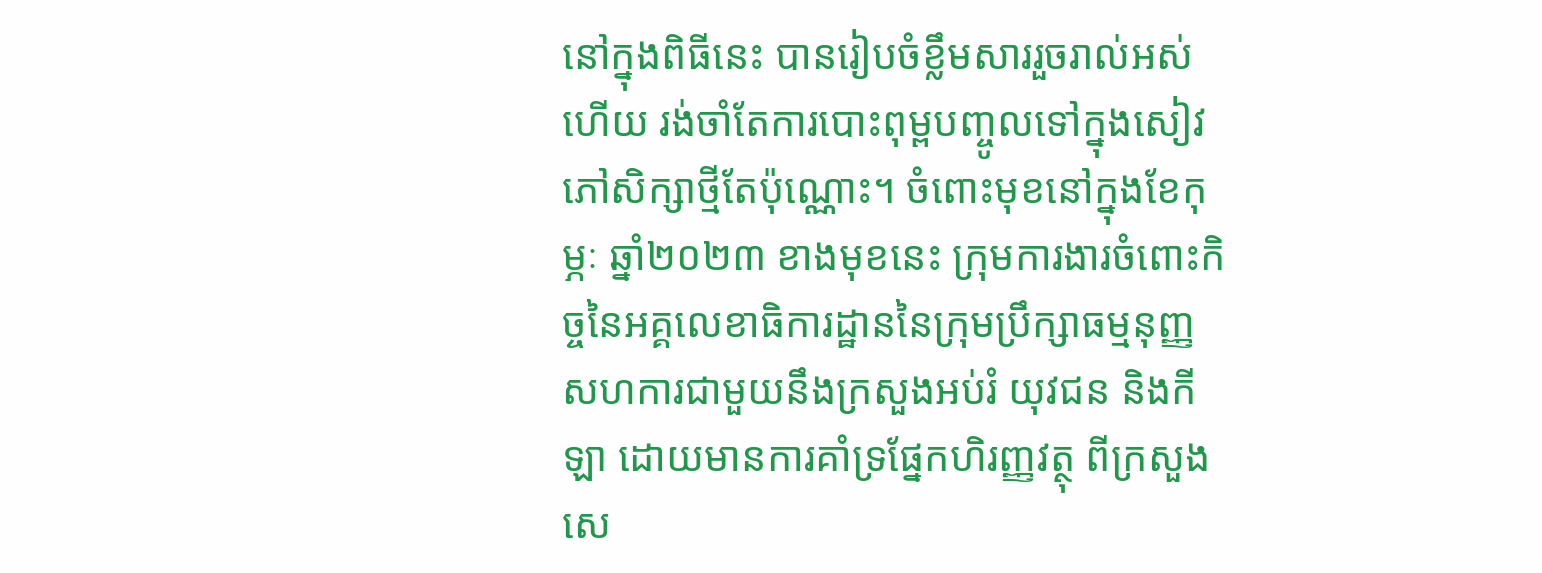នៅក្នុងពិធីនេះ បានរៀបចំខ្លឹមសាររួចរាល់អស់ហើយ រង់ចាំតែការបោះពុម្ពបញ្ចូលទៅក្នុងសៀវភៅសិក្សាថ្មីតែប៉ុណ្ណោះ។ ចំពោះមុខនៅក្នុងខែកុម្ភៈ ឆ្នាំ២០២៣ ខាងមុខនេះ ក្រុមការងារចំពោះកិច្ចនៃអគ្គលេខាធិការដ្ឋាននៃក្រុមប្រឹក្សាធម្មនុញ្ញ សហការជាមួយនឹងក្រសួងអប់រំ យុវជន និងកីឡា ដោយមានការគាំទ្រផ្នែកហិរញ្ញវត្ថុ ពីក្រសួងសេ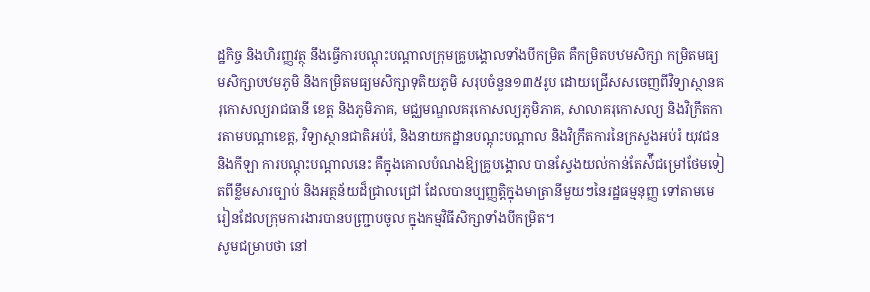ដ្ឋកិច្ច និងហិរញ្ញវត្ថុ នឹងធ្វើការបណ្តុះបណ្តាលក្រុមគ្រូបង្គោលទាំងបីកម្រិត គឺកម្រិតបឋមសិក្សា កម្រិតមធ្យមសិក្សាបឋមភូមិ និងកម្រិតមធ្យមសិក្សាទុតិយភូមិ សរុបចំនួន១៣៥រូប ដោយជ្រើសសចេញពីវិទ្យាស្ថានគរុកោសល្យរាជធានី ខេត្ត និងភូមិភាគ, មជ្ឈមណ្ឌលគរុកោសល្យភូមិភាគ, សាលាគរុកោសល្យ និងវិក្រឹតការតាមបណ្តាខេត្ត, វិទ្យាស្ថានជាតិអប់រំ, និងនាយកដ្ឋានបណ្តុះបណ្តាល និងវិក្រឹតការនៃក្រសួងអប់រំ យុវជន និងកីឡា ការបណ្តុះបណ្តាលនេះ គឺក្នុងគោលបំណងឱ្យគ្រូបង្គោល បានស្វែងយល់កាន់តែស៉ីជម្រៅថែមទៀតពីខ្លឹមសារច្បាប់ និងអត្ថន័យដ៏ជ្រាលជ្រៅ ដែលបានប្បញ្ញត្តិក្នុងមាត្រានីមួយៗនៃរដ្ឋធម្មនុញ្ញ ទៅតាមមេរៀនដែលក្រុមការងារបានបញ្ជ្រាបចូល ក្នុងកម្មវិធីសិក្សាទាំងបីកម្រិត។
សូមជម្រាបថា នៅ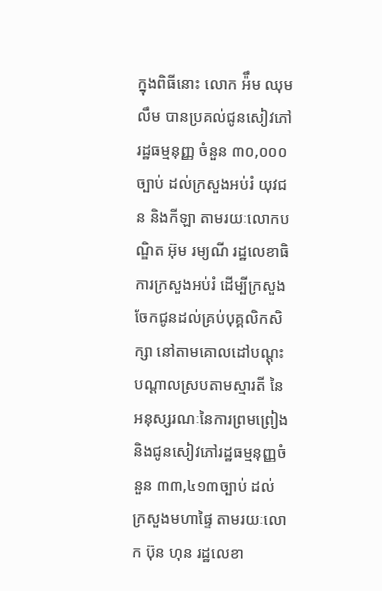ក្នុងពិធីនោះ លោក អ៉ឹម ឈុមលឹម បានប្រគល់ជូនសៀវភៅរដ្ឋធម្មនុញ្ញ ចំនួន ៣០,០០០ច្បាប់ ដល់ក្រសួងអប់រំ យុវជន និងកីឡា តាមរយៈលោកបណ្ឌិត អ៊ុម រម្យណី រដ្ឋលេខាធិការក្រសួងអប់រំ ដើម្បីក្រសួងចែកជូនដល់គ្រប់បុគ្គលិកសិក្សា នៅតាមគោលដៅបណ្ដុះបណ្ដាលស្របតាមស្មារតី នៃអនុស្សរណៈនៃការព្រមព្រៀង និងជូនសៀវភៅរដ្ឋធម្មនុញ្ញចំនួន ៣៣,៤១៣ច្បាប់ ដល់ក្រសួងមហាផ្ទៃ តាមរយៈលោក ប៊ុន ហុន រដ្ឋលេខា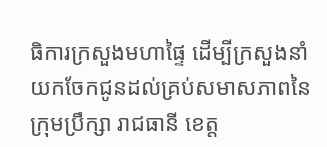ធិការក្រសួងមហាផ្ទៃ ដើម្បីក្រសួងនាំយកចែកជូនដល់គ្រប់សមាសភាពនៃក្រុមប្រឹក្សា រាជធានី ខេត្ត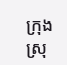ក្រុងស្រុ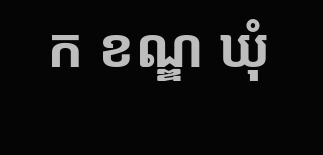ក ខណ្ឌ ឃុំ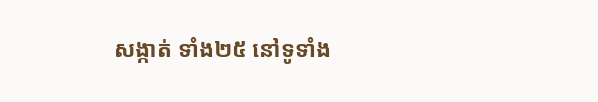សង្កាត់ ទាំង២៥ នៅទូទាំង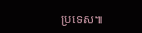ប្រទេស៕